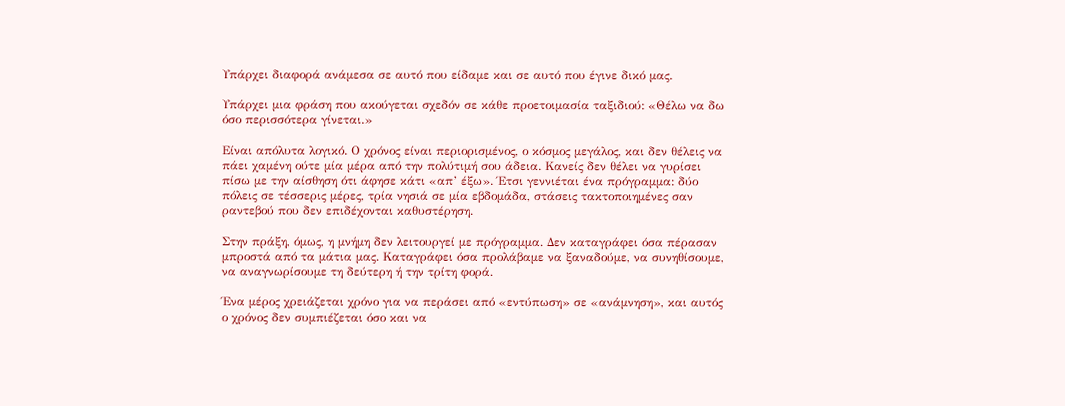Υπάρχει διαφορά ανάμεσα σε αυτό που είδαμε και σε αυτό που έγινε δικό μας.

Υπάρχει μια φράση που ακούγεται σχεδόν σε κάθε προετοιμασία ταξιδιού: «Θέλω να δω όσο περισσότερα γίνεται.»

Είναι απόλυτα λογικό. Ο χρόνος είναι περιορισμένος, ο κόσμος μεγάλος, και δεν θέλεις να πάει χαμένη ούτε μία μέρα από την πολύτιμή σου άδεια. Κανείς δεν θέλει να γυρίσει πίσω με την αίσθηση ότι άφησε κάτι «απ’ έξω». Έτσι γεννιέται ένα πρόγραμμα: δύο πόλεις σε τέσσερις μέρες, τρία νησιά σε μία εβδομάδα, στάσεις τακτοποιημένες σαν ραντεβού που δεν επιδέχονται καθυστέρηση.

Στην πράξη, όμως, η μνήμη δεν λειτουργεί με πρόγραμμα. Δεν καταγράφει όσα πέρασαν μπροστά από τα μάτια μας. Καταγράφει όσα προλάβαμε να ξαναδούμε, να συνηθίσουμε, να αναγνωρίσουμε τη δεύτερη ή την τρίτη φορά.

Ένα μέρος χρειάζεται χρόνο για να περάσει από «εντύπωση» σε «ανάμνηση», και αυτός ο χρόνος δεν συμπιέζεται όσο και να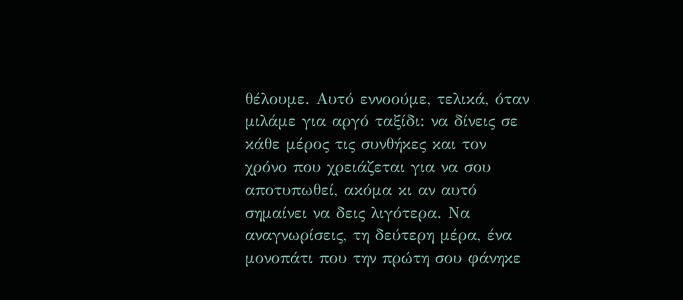θέλουμε. Αυτό εννοούμε, τελικά, όταν μιλάμε για αργό ταξίδι: να δίνεις σε κάθε μέρος τις συνθήκες και τον χρόνο που χρειάζεται για να σου αποτυπωθεί, ακόμα κι αν αυτό σημαίνει να δεις λιγότερα. Να αναγνωρίσεις, τη δεύτερη μέρα, ένα μονοπάτι που την πρώτη σου φάνηκε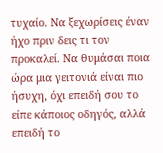τυχαίο. Να ξεχωρίσεις έναν ήχο πριν δεις τι τον προκαλεί. Να θυμάσαι ποια ώρα μια γειτονιά είναι πιο ήσυχη, όχι επειδή σου το είπε κάποιος οδηγός, αλλά επειδή το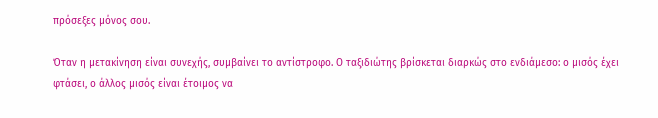πρόσεξες μόνος σου.

Όταν η μετακίνηση είναι συνεχής, συμβαίνει το αντίστροφο. Ο ταξιδιώτης βρίσκεται διαρκώς στο ενδιάμεσο: ο μισός έχει φτάσει, ο άλλος μισός είναι έτοιμος να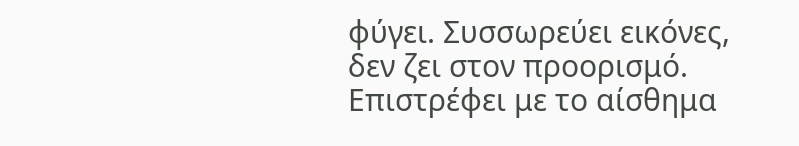φύγει. Συσσωρεύει εικόνες, δεν ζει στον προορισμό. Επιστρέφει με το αίσθημα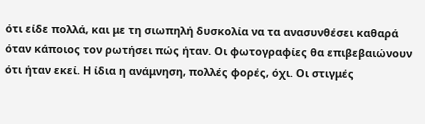ότι είδε πολλά, και με τη σιωπηλή δυσκολία να τα ανασυνθέσει καθαρά όταν κάποιος τον ρωτήσει πώς ήταν. Οι φωτογραφίες θα επιβεβαιώνουν ότι ήταν εκεί. Η ίδια η ανάμνηση, πολλές φορές, όχι. Οι στιγμές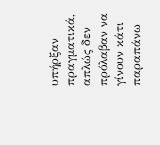υπήρξαν πραγματικά, απλώς δεν πρόλαβαν να γίνουν κάτι παραπάνω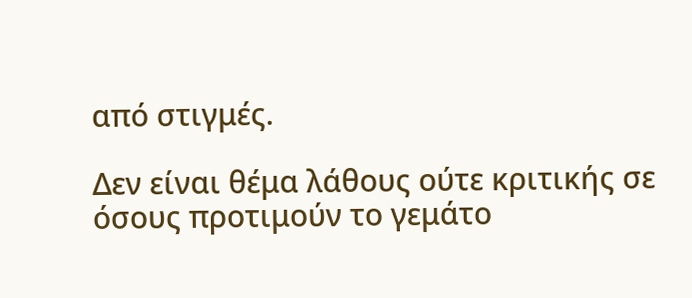από στιγμές.

Δεν είναι θέμα λάθους ούτε κριτικής σε όσους προτιμούν το γεμάτο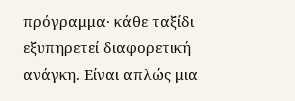πρόγραμμα· κάθε ταξίδι εξυπηρετεί διαφορετική ανάγκη. Είναι απλώς μια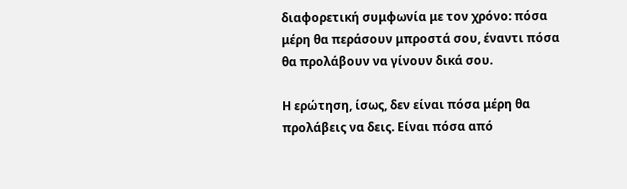διαφορετική συμφωνία με τον χρόνο: πόσα μέρη θα περάσουν μπροστά σου, έναντι πόσα θα προλάβουν να γίνουν δικά σου.

Η ερώτηση, ίσως, δεν είναι πόσα μέρη θα προλάβεις να δεις. Είναι πόσα από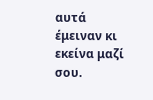αυτά έμειναν κι εκείνα μαζί σου.